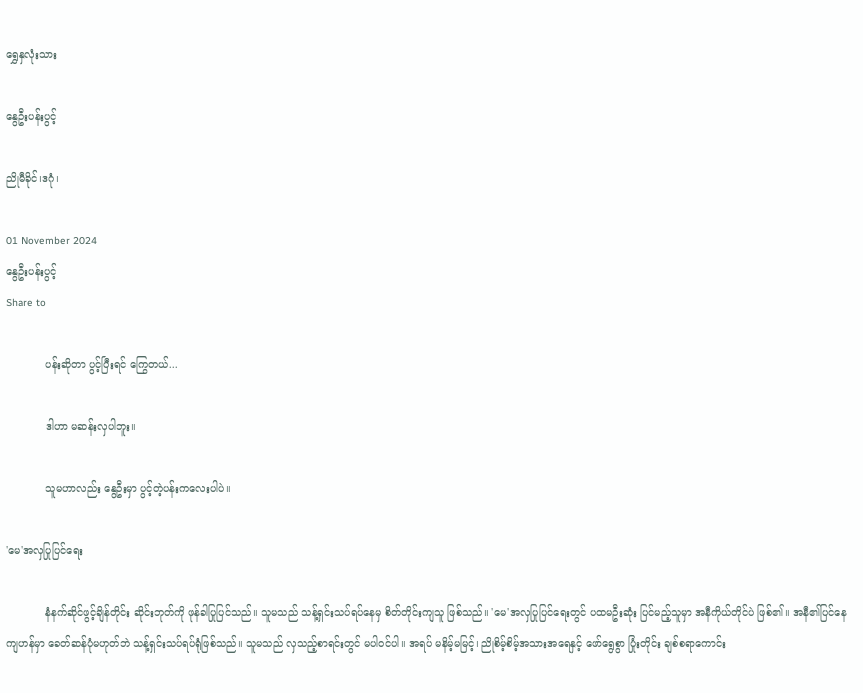ရွှေနှလုံးသား

နွေဦးပန်းပွင့်

ညိုမီခိုင်၊ဒဂုံ၊

01 November 2024
နွေဦးပန်းပွင့်
Share to

            ပန်းဆိုတာ ပွင့်ပြီးရင် ကြွေတယ်...

            ဒါဟာ မဆန်းလှပါဘူး။

            သူမဟာလည်း နွေဦးမှာ ပွင့်တဲ့ပန်းကလေးပါပဲ။

'မေ'အလှပြုပြင်ရေး

            နံနက်ဆိုင်ဖွင့်ချိန်တိုင်း ဆိုင်းဘုတ်ကို ဖုန်ခါပြုပြင်သည်။ သူမသည် သန့်ရှင်းသပ်ရပ်နေမှ စိတ်တိုင်းကျသူ ဖြစ်သည်။ 'မေ'အလှပြုပြင်ရေးတွင် ပထမဦးဆုံး ပြင်မည့်သူမှာ အနီကိုယ်တိုင်ပဲ ဖြစ်၏။ အနီ၏ပြင်နေကျဟန်မှာ ခေတ်ဆန်ပုံမဟုတ်ဘဲ သန့်ရှင်းသပ်ရပ်ရုံဖြစ်သည်။ သူမသည် လှသည့်စာရင်းတွင် မပါဝင်ပါ။ အရပ် မနိမ့်မမြင့်၊ ညိုစိမ့်စိမ့်အသားအရေနှင့် ဖော်ရွေစွာ ပြုံးတိုင်း ချစ်စရာကောင်း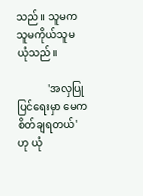သည်။ သူမက သူမကိုယ်သူမ ယုံသည်။

            'အလှပြုပြင်ရေးမှာ မေက စိတ်ချရတယ်'ဟု ယုံ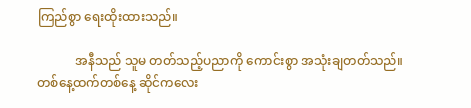ကြည်စွာ ရေးထိုးထားသည်။

            အနီသည် သူမ တတ်သည့်ပညာကို ကောင်းစွာ အသုံးချတတ်သည်။ တစ်နေ့ထက်တစ်နေ့ ဆိုင်ကလေး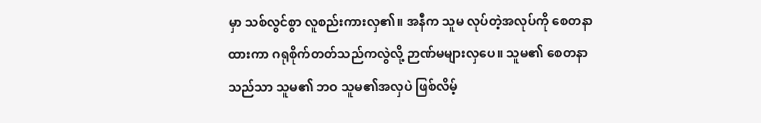မှာ သစ်လွင်စွာ လူစည်းကားလှ၏။ အနီက သူမ လုပ်တဲ့အလုပ်ကို စေတနာထားကာ ဂရုစိုက်တတ်သည်ကလွဲလို့ ဉာဏ်မများလှပေ။ သူမ၏ စေတနာသည်သာ သူမ၏ ဘဝ သူမ၏အလှပဲ ဖြစ်လိမ့်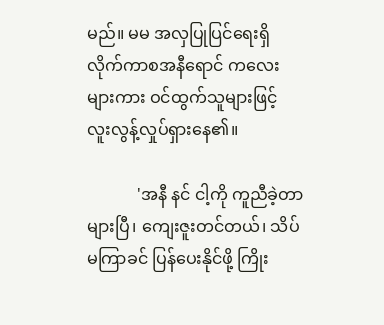မည်။ မမ အလှပြုပြင်ရေးရှိ လိုက်ကာစအနီရောင် ကလေးများကား ဝင်ထွက်သူများဖြင့် လူးလွန့်လှုပ်ရှားနေ၏။

            'အနီ နင် ငါ့ကို ကူညီခဲ့တာ များပြီ၊ ကျေးဇူးတင်တယ်၊ သိပ်မကြာခင် ပြန်ပေးနိုင်ဖို့ ကြိုး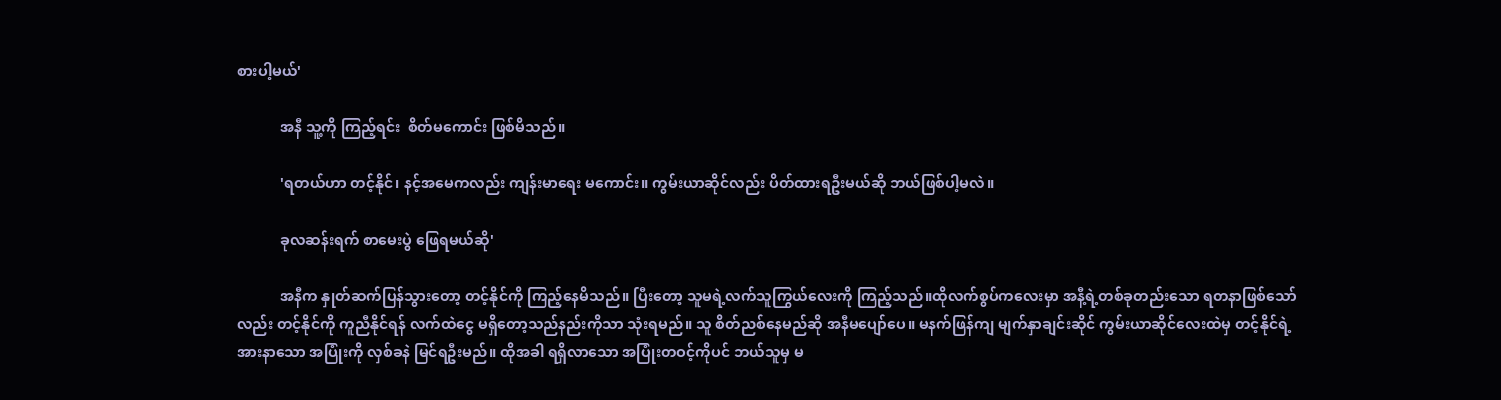စားပါ့မယ်'

            အနီ သူ့ကို ကြည့်ရင်း  စိတ်မကောင်း ဖြစ်မိသည်။

            'ရတယ်ဟာ တင့်နိုင်၊ နင့်အမေကလည်း ကျန်းမာရေး မကောင်း။ ကွမ်းယာဆိုင်လည်း ပိတ်ထားရဦးမယ်ဆို ဘယ်ဖြစ်ပါ့မလဲ။

            ခုလဆန်းရက် စာမေးပွဲ ဖြေရမယ်ဆို'

            အနီက နှုတ်ဆက်ပြန်သွားတော့ တင့်နိုင်ကို ကြည့်နေမိသည်။ ပြီးတော့ သူမရဲ့လက်သူကြွယ်လေးကို ကြည့်သည်။ထိုလက်စွပ်ကလေးမှာ အနီ့ရဲ့တစ်ခုတည်းသော ရတနာဖြစ်သော်လည်း တင့်နိုင်ကို ကူညီနိုင်ရန် လက်ထဲငွေ မရှိတော့သည်နည်းကိုသာ သုံးရမည်။ သူ စိတ်ညစ်နေမည်ဆို အနီမပျော်ပေ။ မနက်ဖြန်ကျ မျက်နှာချင်းဆိုင် ကွမ်းယာဆိုင်လေးထဲမှ တင့်နိုင်ရဲ့ အားနာသော အပြုံးကို လှစ်ခနဲ မြင်ရဦးမည်။ ထိုအခါ ရရှိလာသော အပြုံးတဝင့်ကိုပင် ဘယ်သူမှ မ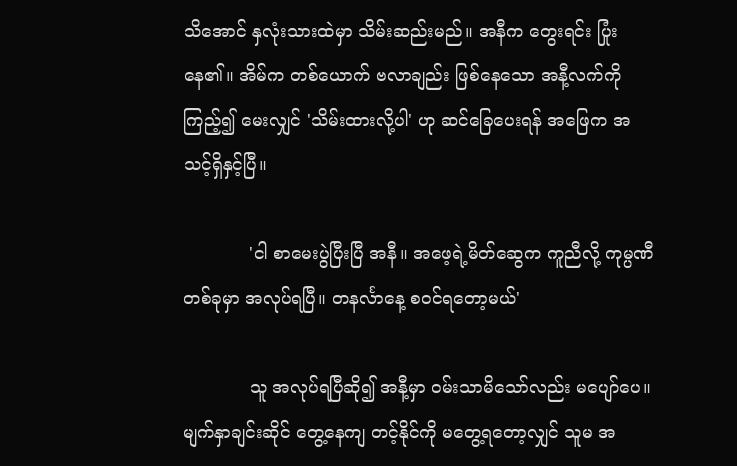သိအောင် နှလုံးသားထဲမှာ သိမ်းဆည်းမည်။ အနီက တွေးရင်း ပြုံးနေ၏။ အိမ်က တစ်ယောက် ဗလာချည်း ဖြစ်နေသော အနီ့လက်ကို ကြည့်၍ မေးလျှင် 'သိမ်းထားလို့ပါ' ဟု ဆင်ခြေပေးရန် အဖြေက အသင့်ရှိနှင့်ပြီ။

            'ငါ စာမေးပွဲပြီးပြီ အနီ။ အဖေ့ရဲ့မိတ်ဆွေက ကူညီလို့ ကုမ္ပဏီတစ်ခုမှာ အလုပ်ရပြီ။ တနင်္လာနေ့ စဝင်ရတော့မယ်'

            သူ အလုပ်ရပြီဆို၍ အနီ့မှာ ဝမ်းသာမိသော်လည်း မပျော်ပေ။ မျက်နှာချင်းဆိုင် တွေ့နေကျ တင့်နိုင်ကို မတွေ့ရတော့လျှင် သူမ အ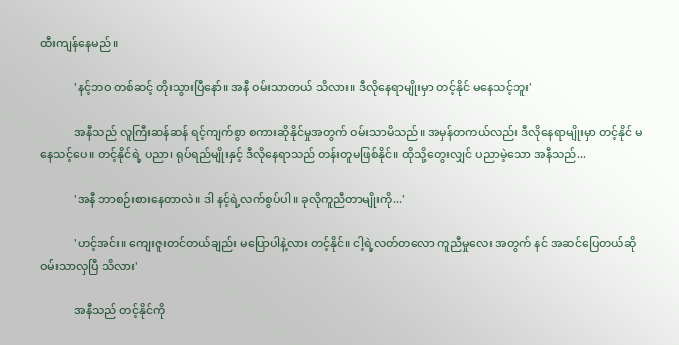ထီးကျန်နေမည်။

            'နင့်ဘဝ တစ်ဆင့် တိုးသွားပြီနော်။ အနီ ဝမ်းသာတယ် သိလား။ ဒီလိုနေရာမျိုးမှာ တင့်နိုင် မနေသင့်ဘူး'

            အနီသည် လူကြီးဆန်ဆန် ရင့်ကျက်စွာ စကားဆိုနိုင်မှုအတွက် ဝမ်းသာမိသည်။ အမှန်တကယ်လည်း ဒီလိုနေရာမျိုးမှာ တင့်နိုင် မနေသင့်ပေ။ တင့်နိုင်ရဲ့ ပညာ၊ ရုပ်ရည်မျိုးနှင့် ဒီလိုနေရာသည် တန်းတူမဖြစ်နိုင်။ ထိုသို့တွေးလျှင် ပညာမဲ့သော အနီသည်...

            'အနီ ဘာစဉ်းစားနေတာလဲ။ ဒါ နင့်ရဲ့လက်စွပ်ပါ။ ခုလိုကူညီတာမျိုးကို...'

            'ဟင့်အင်း။ ကျေးဇူးတင်တယ်ချည်း မပြောပါနဲ့လား တင့်နိုင်။ ငါ့ရဲ့လတ်တလော ကူညီမှုလေး အတွက် နင် အဆင်ပြေတယ်ဆို ဝမ်းသာလှပြီ သိလား'

            အနီသည် တင့်နိုင်ကို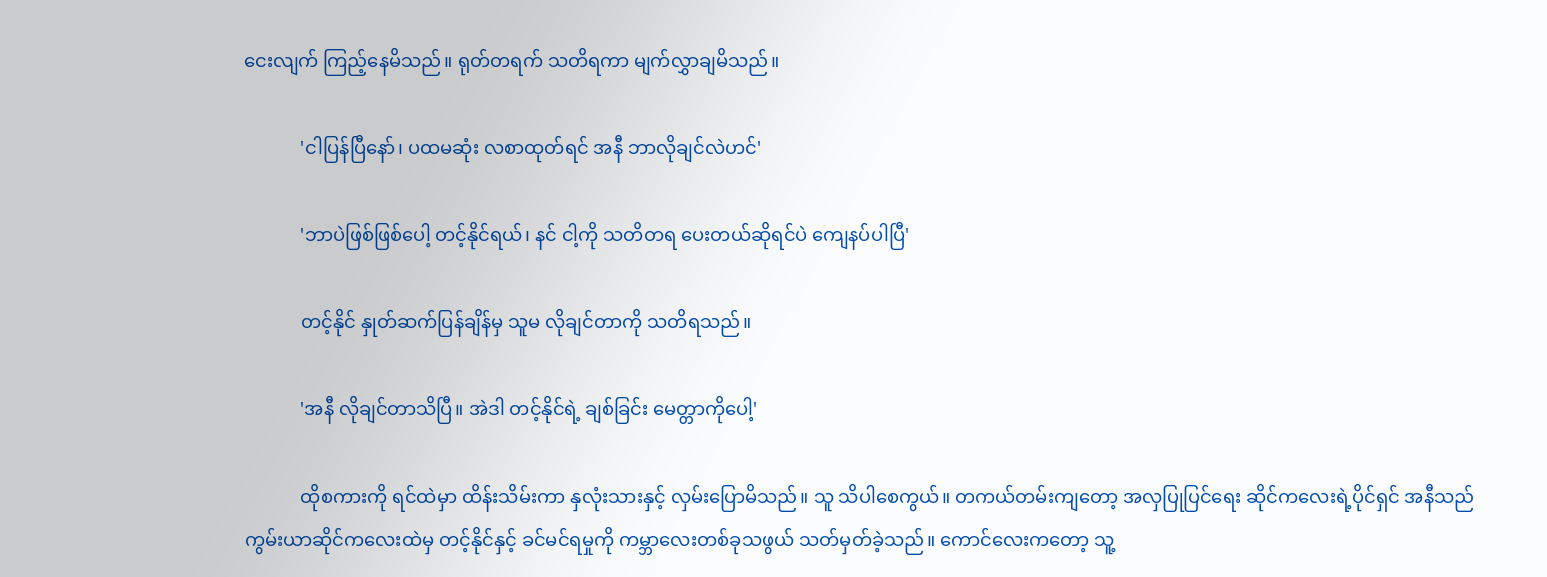ငေးလျက် ကြည့်နေမိသည်။ ရုတ်တရက် သတိရကာ မျက်လွှာချမိသည်။

            'ငါပြန်ပြီနော်၊ ပထမဆုံး လစာထုတ်ရင် အနီ ဘာလိုချင်လဲဟင်'

            'ဘာပဲဖြစ်ဖြစ်ပေါ့ တင့်နိုင်ရယ်၊ နင် ငါ့ကို သတိတရ ပေးတယ်ဆိုရင်ပဲ ကျေနပ်ပါပြီ'

            တင့်နိုင် နှုတ်ဆက်ပြန်ချိန်မှ သူမ လိုချင်တာကို သတိရသည်။

            'အနီ လိုချင်တာသိပြီ။ အဲဒါ တင့်နိုင်ရဲ့ ချစ်ခြင်း မေတ္တာကိုပေါ့'

            ထိုစကားကို ရင်ထဲမှာ ထိန်းသိမ်းကာ နှလုံးသားနှင့် လှမ်းပြောမိသည်။ သူ သိပါစေကွယ်။ တကယ်တမ်းကျတော့ အလှပြုပြင်ရေး ဆိုင်ကလေးရဲ့ပိုင်ရှင် အနီသည် ကွမ်းယာဆိုင်ကလေးထဲမှ တင့်နိုင်နှင့် ခင်မင်ရမှုကို ကမ္ဘာလေးတစ်ခုသဖွယ် သတ်မှတ်ခဲ့သည်။ ကောင်လေးကတော့ သူ့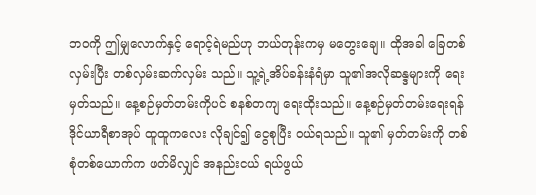ဘဝကို ဤမျှလောက်နှင့် ရောင့်ရဲမည်ဟု ဘယ်တုန်းကမှ မတွေးချေ။ ထိုအခါ ခြေတစ်လှမ်းပြီး တစ်လှမ်းဆက်လှမ်း သည်။ သူ့ရဲ့အိပ်ခန်းနံရံမှာ သူ၏အလိုဆန္ဒများကို ရေးမှတ်သည်။ နေ့စဉ်မှတ်တမ်းကိုပင် စနစ်တကျ ရေးထိုးသည်။ နေ့စဉ်မှတ်တမ်းရေးရန် ဒိုင်ယာရီစာအုပ် ထူထူကလေး လိုချင်၍ ငွေစုပြီး ဝယ်ရသည်။ သူ၏ မှတ်တမ်းကို တစ်စုံတစ်ယောက်က ဖတ်မိလျှင် အနည်းငယ် ရယ်ဖွယ်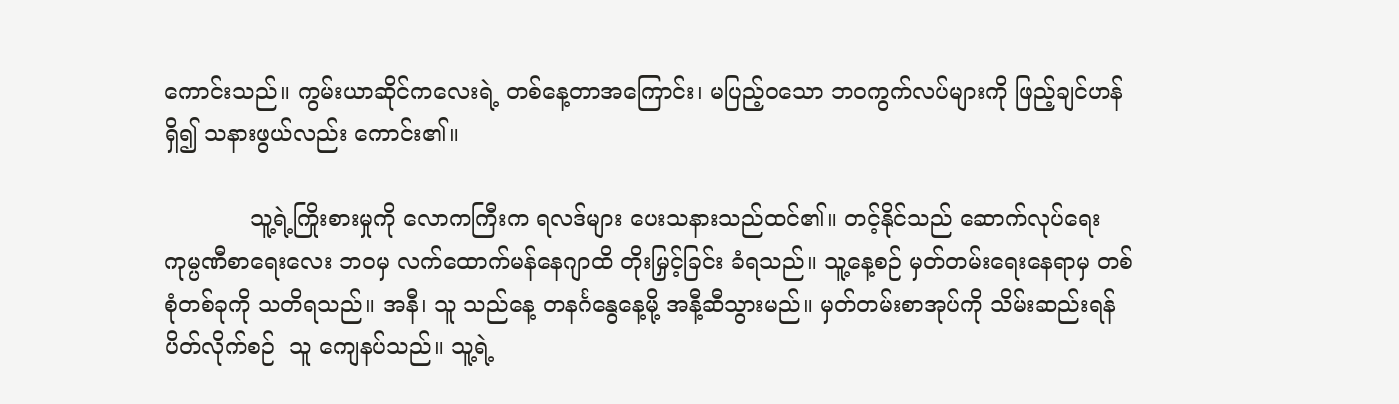ကောင်းသည်။ ကွမ်းယာဆိုင်ကလေးရဲ့ တစ်နေ့တာအကြောင်း၊ မပြည့်ဝသော ဘဝကွက်လပ်များကို ဖြည့်ချင်ဟန် ရှိ၍ သနားဖွယ်လည်း ကောင်း၏။

            သူ့ရဲ့ကြိုးစားမှုကို လောကကြီးက ရလဒ်များ ပေးသနားသည်ထင်၏။ တင့်နိုင်သည် ဆောက်လုပ်ရေး ကုမ္ပဏီစာရေးလေး ဘဝမှ လက်ထောက်မန်နေဂျာထိ တိုးမြှင့်ခြင်း ခံရသည်။ သူ့နေ့စဉ် မှတ်တမ်းရေးနေရာမှ တစ်စုံတစ်ခုကို သတိရသည်။ အနီ၊ သူ သည်နေ့ တနင်္ဂနွေနေ့မို့ အနီ့ဆီသွားမည်။ မှတ်တမ်းစာအုပ်ကို သိမ်းဆည်းရန် ပိတ်လိုက်စဉ်  သူ ကျေနပ်သည်။ သူ့ရဲ့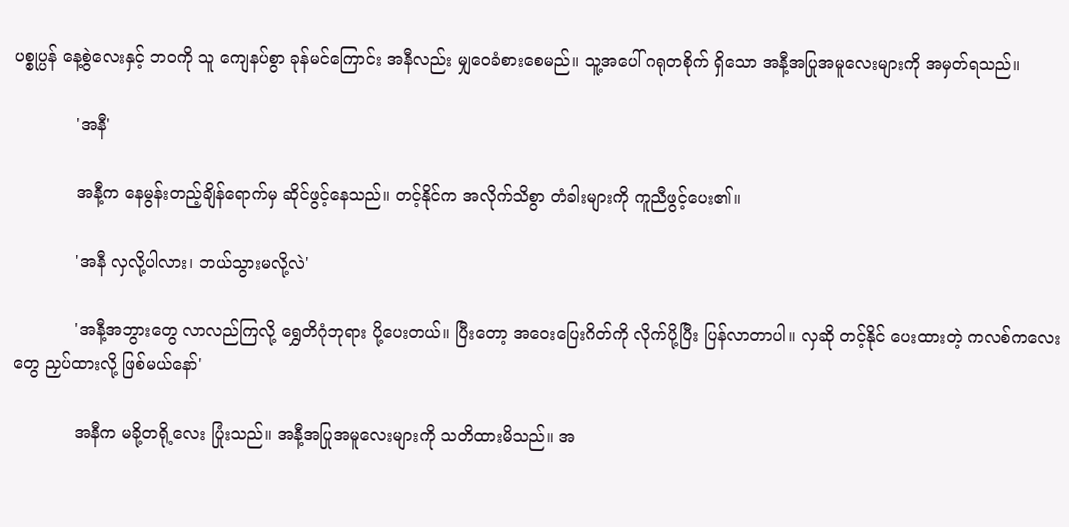ပစ္စုပ္ပန် နေ့စွဲလေးနှင့် ဘဝကို သူ ကျေနပ်စွာ ခုန်မင်ကြောင်း အနီလည်း မျှဝေခံစားစေမည်။ သူ့အပေါ် ဂရုတစိုက် ရှိသော အနီ့အပြုအမူလေးများကို အမှတ်ရသည်။

            'အနီ'

            အနီ့က နေမွန်းတည့်ချိန်ရောက်မှ ဆိုင်ဖွင့်နေသည်။ တင့်နိုင်က အလိုက်သိစွာ တံခါးများကို ကူညီဖွင့်ပေး၏။

            'အနီ လှလို့ပါလား၊ ဘယ်သွားမလို့လဲ'

            'အနီ့အဘွားတွေ လာလည်ကြလို့ ရွှေတိဂုံဘုရား ပို့ပေးတယ်။ ပြီးတော့ အဝေးပြေးဂိတ်ကို လိုက်ပို့ပြီး ပြန်လာတာပါ။ လှဆို တင့်နိုင် ပေးထားတဲ့ ကလစ်ကလေးတွေ ညှပ်ထားလို့ ဖြစ်မယ်နော်'

            အနီက မခို့တရို့လေး ပြုံးသည်။ အနီ့အပြုအမူလေးများကို သတိထားမိသည်။ အ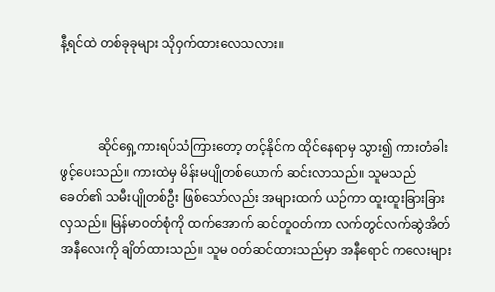နီ့ရင်ထဲ တစ်ခုခုများ သိုဝှက်ထားလေသလား။



            ဆိုင်ရှေ့ကားရပ်သံကြားတော့ တင့်နိုင်က ထိုင်နေရာမှ သွား၍ ကားတံခါး ဖွင့်ပေးသည်။ ကားထဲမှ မိန်းမပျိုတစ်ယောက် ဆင်းလာသည်။ သူမသည် ခေတ်၏ သမီးပျိုတစ်ဦး ဖြစ်သော်လည်း အများထက် ယဉ်ကာ ထူးထူးခြားခြား လှသည်။ မြန်မာဝတ်စုံကို ထက်အောက် ဆင်တူဝတ်ကာ လက်တွင်လက်ဆွဲအိတ် အနီလေးကို ချိတ်ထားသည်။ သူမ ဝတ်ဆင်ထားသည်မှာ အနီရောင် ကလေးများ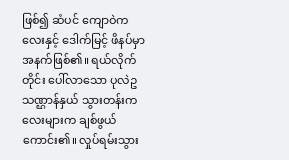ဖြစ်၍ ဆံပင် ကျောဝဲကလေးနှင့် ဒေါက်မြင့် ဖိနပ်မှာ အနက်ဖြစ်၏။ ရယ်လိုက်တိုင်း ပေါ်လာသော ပုလဲဥသဏ္ဌာန်နှယ် သွားတန်းကလေးများက ချစ်ဖွယ်ကောင်း၏။ လှုပ်ရမ်းသွား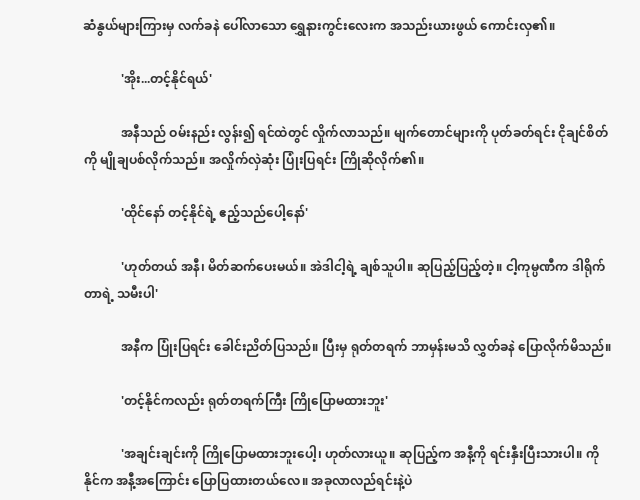ဆံနွယ်များကြားမှ လက်ခနဲ ပေါ်လာသော ရွှေနားကွင်းလေးက အသည်းယားဖွယ် ကောင်းလှ၏။

            'အိုး...တင့်နိုင်ရယ်'

            အနီသည် ဝမ်းနည်း လွန်း၍ ရင်ထဲတွင် လှိုက်လာသည်။ မျက်တောင်များကို ပုတ်ခတ်ရင်း ငိုချင်စိတ်ကို မျိုချပစ်လိုက်သည်။ အလှိုက်လှဲဆုံး ပြုံးပြရင်း ကြိုဆိုလိုက်၏။

            'ထိုင်နော် တင့်နိုင်ရဲ့ ဧည့်သည်ပေါ့နော်'

            'ဟုတ်တယ် အနီ၊ မိတ်ဆက်ပေးမယ်။ အဲဒါငါ့ရဲ့ ချစ်သူပါ။ ဆုပြည့်ပြည့်တဲ့။ ငါ့ကုမ္ပဏီက ဒါရိုက်တာရဲ့ သမီးပါ'

            အနီက ပြုံးပြရင်း ခေါင်းညိတ်ပြသည်။ ပြီးမှ ရုတ်တရက် ဘာမှန်းမသိ လွှတ်ခနဲ ပြောလိုက်မိသည်။

            'တင့်နိုင်ကလည်း ရုတ်တရက်ကြီး ကြိုပြောမထားဘူး'

            'အချင်းချင်းကို ကြိုပြောမထားဘူးပေါ့၊ ဟုတ်လားယူ။ ဆုပြည့်က အနီ့ကို ရင်းနှီးပြီးသားပါ။ ကိုနိုင်က အနီ့အကြောင်း ပြောပြထားတယ်လေ။ အခုလာလည်ရင်းနဲ့ပဲ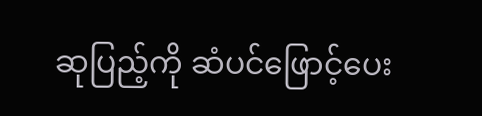ဆုပြည့်ကို ဆံပင်ဖြောင့်ပေး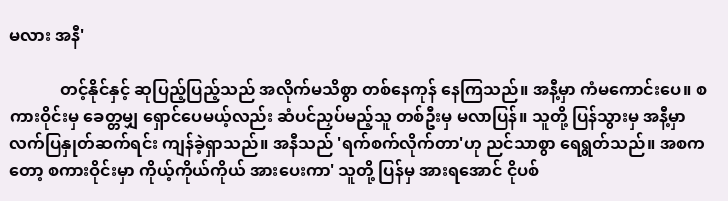မလား အနီ'

            တင့်နိုင်နှင့် ဆုပြည့်ပြည့်သည် အလိုက်မသိစွာ တစ်နေကုန် နေကြသည်။ အနီ့မှာ ကံမကောင်းပေ။ စကားဝိုင်းမှ ခေတ္တမျှ ရှောင်ပေမယ့်လည်း ဆံပင်ညှပ်မည့်သူ တစ်ဦးမှ မလာပြန်။ သူတို့ ပြန်သွားမှ အနီ့မှာ လက်ပြနှုတ်ဆက်ရင်း ကျန်ခဲ့ရှာသည်။ အနီသည် 'ရက်စက်လိုက်တာ'ဟု ညင်သာစွာ ရေရွတ်သည်။ အစကတော့ စကားဝိုင်းမှာ ကိုယ့်ကိုယ်ကိုယ် အားပေးကာ' သူတို့ ပြန်မှ အားရအောင် ငိုပစ်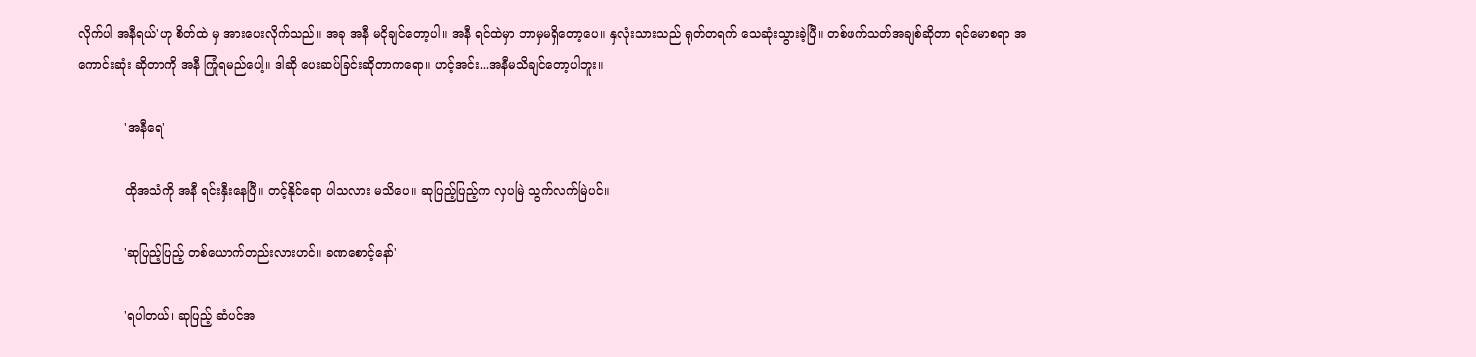လိုက်ပါ အနီရယ်'ဟု စိတ်ထဲ မှ အားပေးလိုက်သည်။ အခု အနီ မငိုချင်တော့ပါ။ အနီ ရင်ထဲမှာ ဘာမှမရှိတော့ပေ။ နှလုံးသားသည် ရုတ်တရက် သေဆုံးသွားခဲ့ပြီ။ တစ်ဖက်သတ်အချစ်ဆိုတာ ရင်မောစရာ အကောင်းဆုံး ဆိုတာကို အနီ ကြုံရမည်ပေါ့။ ဒါဆို ပေးဆပ်ခြင်းဆိုတာကရော။ ဟင့်အင်း...အနီမသိချင်တော့ပါဘူး။

            'အနီရေ'

            ထိုအသံကို အနီ ရင်းနှီးနေပြီ။ တင့်နိုင်ရော ပါသလား မသိပေ။ ဆုပြည့်ပြည့်က လှပမြဲ သွက်လက်မြဲပင်။

            'ဆုပြည့်ပြည့် တစ်ယောက်တည်းလားဟင်။ ခဏစောင့်နော်'

            'ရပါတယ်၊ ဆုပြည့် ဆံပင်အ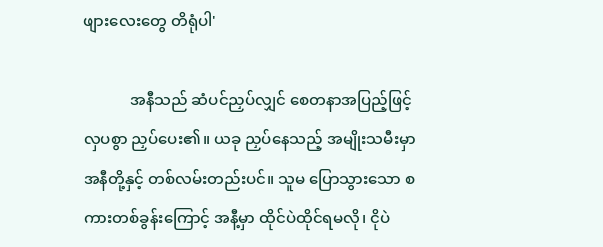ဖျားလေးတွေ တိရုံပါ'

            အနီသည် ဆံပင်ညှပ်လျှင် စေတနာအပြည့်ဖြင့်  လှပစွာ ညှပ်ပေး၏။ ယခု ညှပ်နေသည့် အမျိုးသမီးမှာ အနီတို့နှင့် တစ်လမ်းတည်းပင်။ သူမ ပြောသွားသော စကားတစ်ခွန်းကြောင့် အနီ့မှာ ထိုင်ပဲထိုင်ရမလို၊ ငိုပဲ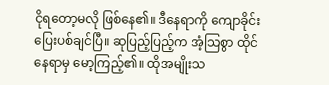ငိုရတော့မလို ဖြစ်နေ၏။ ဒီနေရာကို ကျောခိုင်းပြေးပစ်ချင်ပြီ။ ဆုပြည့်ပြည့်က အံ့သြစွာ ထိုင်နေရာမှ မော့ကြည့်၏။ ထိုအမျိုးသ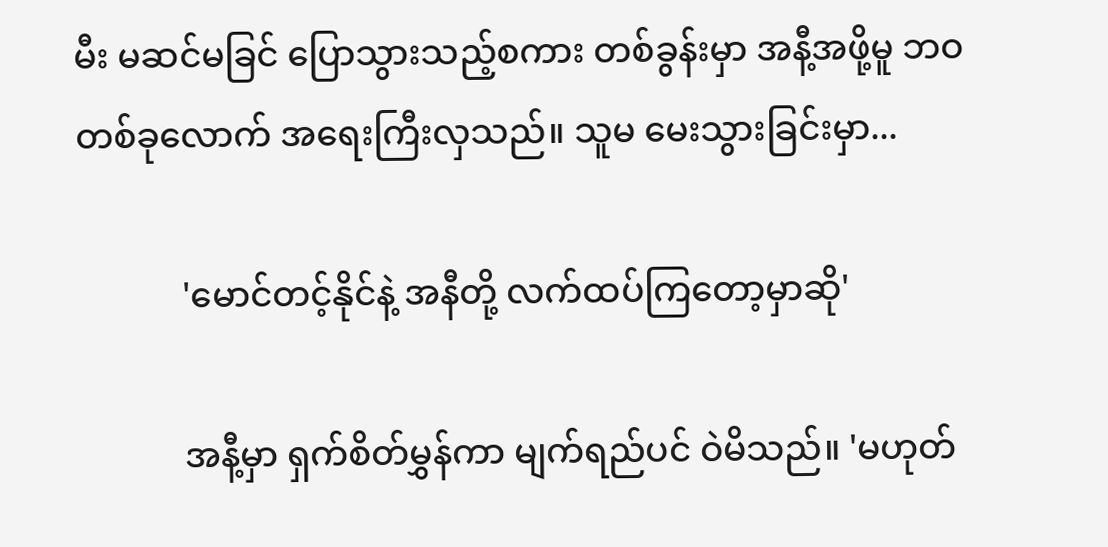မီး မဆင်မခြင် ပြောသွားသည့်စကား တစ်ခွန်းမှာ အနီ့အဖို့မူ ဘဝ တစ်ခုလောက် အရေးကြီးလှသည်။ သူမ မေးသွားခြင်းမှာ...

            'မောင်တင့်နိုင်နဲ့ အနီတို့ လက်ထပ်ကြတော့မှာဆို'

            အနီ့မှာ ရှက်စိတ်မွှန်ကာ မျက်ရည်ပင် ဝဲမိသည်။ 'မဟုတ်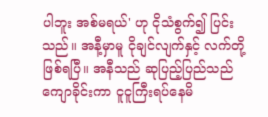ပါဘူး အစ်မရယ်' ဟု ငိုသံစွက်၍ ပြင်းသည်။ အနီ့မှာမူ ငိုချင်လျက်နှင့် လက်တို့ဖြစ်ရပြီ။ အနီသည် ဆုပြည့်ပြည်သည် ကျောခိုင်းကာ ငူငူကြီးရပ်နေမိ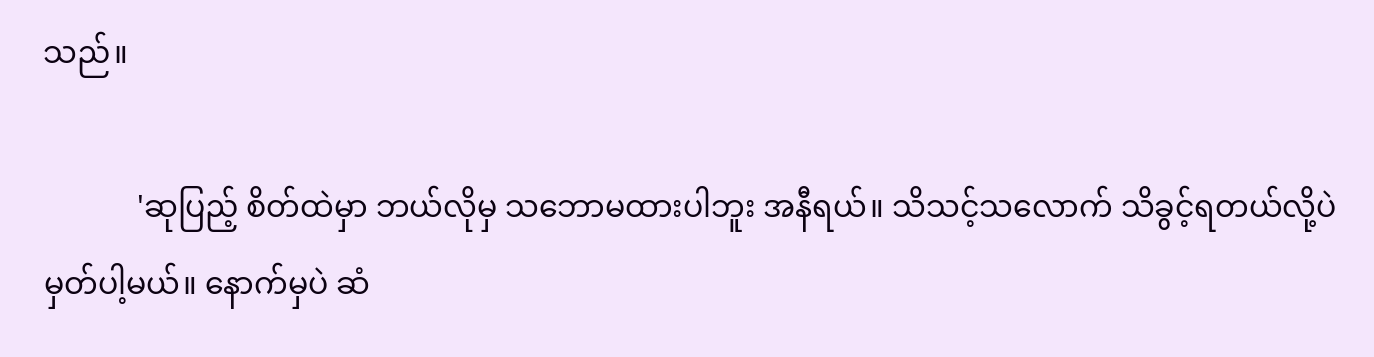သည်။

            'ဆုပြည့် စိတ်ထဲမှာ ဘယ်လိုမှ သဘောမထားပါဘူး အနီရယ်။ သိသင့်သလောက် သိခွင့်ရတယ်လို့ပဲ မှတ်ပါ့မယ်။ နောက်မှပဲ ဆံ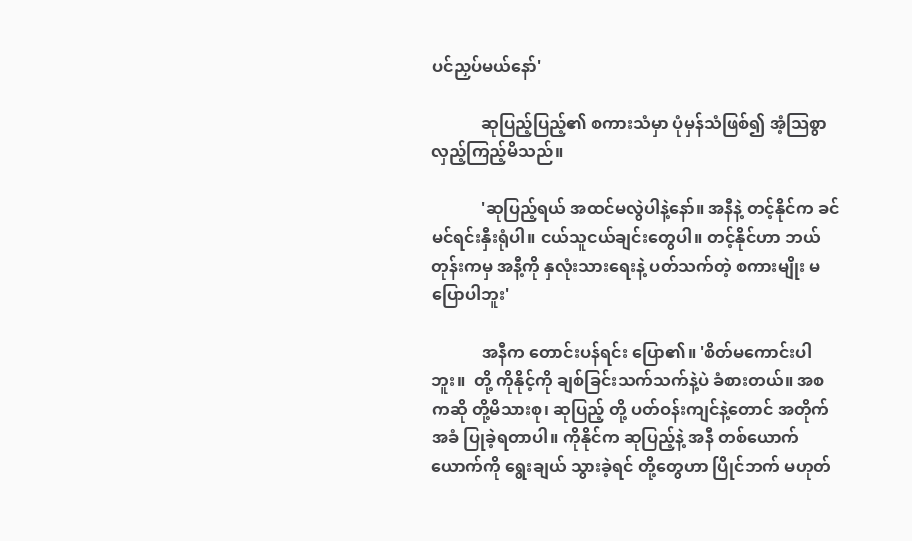ပင်ညှပ်မယ်နော်'

            ဆုပြည့်ပြည့်၏ စကားသံမှာ ပုံမှန်သံဖြစ်၍ အံ့သြစွာ လှည့်ကြည့်မိသည်။

            'ဆုပြည့်ရယ် အထင်မလွဲပါနဲ့နော်။ အနီနဲ့ တင့်နိုင်က ခင်မင်ရင်းနှီးရုံပါ။ ငယ်သူငယ်ချင်းတွေပါ။ တင့်နိုင်ဟာ ဘယ်တုန်းကမှ အနီ့ကို နှလုံးသားရေးနဲ့ ပတ်သက်တဲ့ စကားမျိုး မပြောပါဘူး'

            အနီက တောင်းပန်ရင်း ပြော၏။ 'စိတ်မကောင်းပါဘူး။  တို့ ကိုနိုင့်ကို ချစ်ခြင်းသက်သက်နဲ့ပဲ ခံစားတယ်။ အစကဆို တို့မိသားစု၊ ဆုပြည့် တို့ ပတ်ဝန်းကျင်နဲ့တောင် အတိုက်အခံ ပြုခဲ့ရတာပါ။ ကိုနိုင်က ဆုပြည့်နဲ့ အနီ တစ်ယောက်ယောက်ကို ရွေးချယ် သွားခဲ့ရင် တို့တွေဟာ ပြိုင်ဘက် မဟုတ်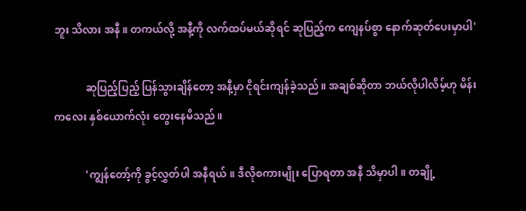ဘူး သိလား အနီ။ တကယ်လို့ အနီ့ကို လက်ထပ်မယ်ဆိုရင် ဆုပြည့်က ကျေနပ်စွာ နောက်ဆုတ်ပေးမှာပါ'

            ဆုပြည့်ပြည့် ပြန်သွားချိန်တော့ အနီ့မှာ ငိုရင်းကျန်ခဲ့သည်။ အချစ်ဆိုတာ ဘယ်လိုပါလိမ့်ဟု မိန်းကလေး နှစ်ယောက်လုံး တွေးနေမိသည်။

            'ကျွန်တော့်ကို ခွင့်လွှတ်ပါ အနီရယ်။ ဒီလိုစကားမျိုး ပြောရတာ အနီ သိမှာပါ။ တချို့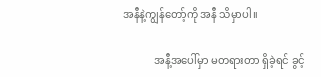အနီနဲ့ကျွန်တော့်ကို အနီ သိမှာပါ။

            အနီ့အပေါ်မှာ မတရားတာ ရှိခဲ့ရင် ခွင့်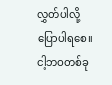လွှတ်ပါလို့ ပြောပါရစေ။ ငါ့ဘဝတစ်ခု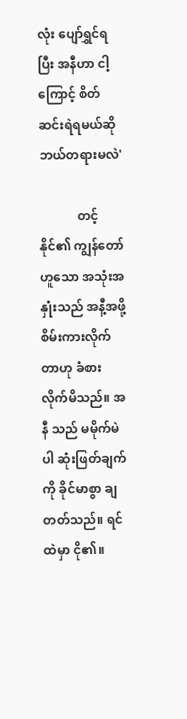လုံး ပျော်ရွှင်ရပြီး အနီဟာ ငါ့ကြောင့် စိတ်ဆင်းရဲရမယ်ဆို ဘယ်တရားမလဲ'

            တင့်နိုင်၏ ကျွန်တော်ဟူသော အသုံးအနှုံးသည် အနီ့အဖို့ စိမ်းကားလိုက်တာဟု ခံစားလိုက်မိသည်။ အနီ သည် မမိုက်မဲပါ ဆုံးဖြတ်ချက်ကို ခိုင်မာစွာ ချတတ်သည်။ ရင်ထဲမှာ ငို၏။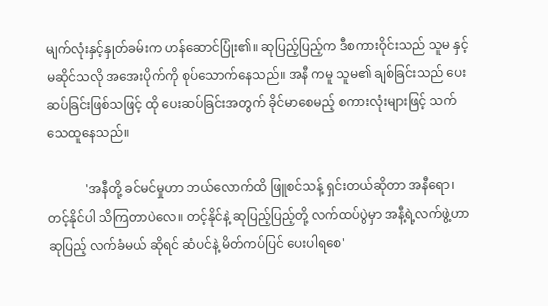မျက်လုံးနှင့်နှုတ်ခမ်းက ဟန်ဆောင်ပြုံး၏။ ဆုပြည့်ပြည့်က ဒီစကားဝိုင်းသည် သူမ နှင့် မဆိုင်သလို အအေးပိုက်ကို စုပ်သောက်နေသည်။ အနီ ကမူ သူမ၏ ချစ်ခြင်းသည် ပေးဆပ်ခြင်းဖြစ်သဖြင့် ထို ပေးဆပ်ခြင်းအတွက် ခိုင်မာစေမည့် စကားလုံးများဖြင့် သက်သေထူနေသည်။

            'အနီတို့ ခင်မင်မှုဟာ ဘယ်လောက်ထိ ဖြူစင်သန့် ရှင်းတယ်ဆိုတာ အနီရော၊ တင့်နိုင်ပါ သိကြတာပဲလေ။ တင့်နိုင်နဲ့ ဆုပြည့်ပြည့်တို့ လက်ထပ်ပွဲမှာ အနီ့ရဲ့လက်ဖွဲ့ဟာ ဆုပြည့် လက်ခံမယ် ဆိုရင် ဆံပင်နဲ့ မိတ်ကပ်ပြင် ပေးပါရစေ'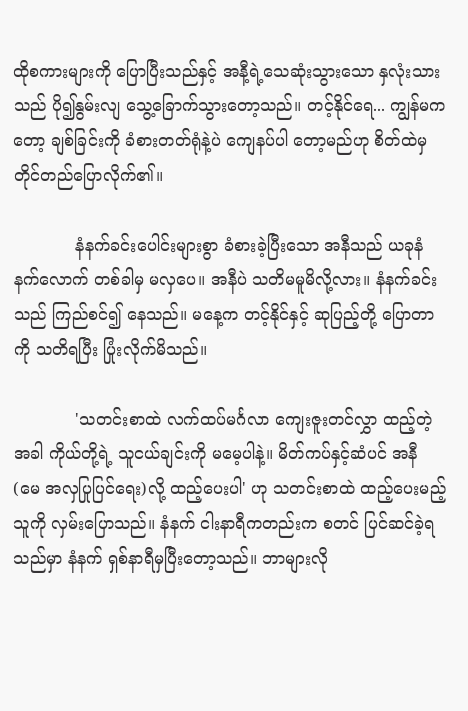ထိုစကားများကို ပြောပြီးသည်နှင့် အနီ့ရဲ့သေဆုံးသွားသော နှလုံးသားသည် ပို၍နွမ်းလျ သွေ့ခြောက်သွားတော့သည်။ တင့်နိုင်ရေ... ကျွန်မကတော့ ချစ်ခြင်းကို ခံစားတတ်ရုံနဲ့ပဲ ကျေနပ်ပါ တော့မည်ဟု စိတ်ထဲမှ တိုင်တည်ပြောလိုက်၏။

            နံနက်ခင်းပေါင်းများစွာ ခံစားခဲ့ပြီးသော အနီသည် ယခုနံနက်လောက် တစ်ခါမှ မလှပေ။ အနီပဲ သတိမမူမိလို့လား။ နံနက်ခင်းသည် ကြည်စင်၍ နေသည်။ မနေ့က တင့်နိုင်နှင့် ဆုပြည့်တို့ ပြောတာကို သတိရပြီး ပြုံးလိုက်မိသည်။

            'သတင်းစာထဲ လက်ထပ်မင်္ဂလာ ကျေးဇူးတင်လွှာ ထည့်တဲ့အခါ ကိုယ်တို့ရဲ့ သူငယ်ချင်းကို မမေ့ပါနဲ့။ မိတ်ကပ်နှင့်ဆံပင် အနီ (မေ အလှပြုပြင်ရေး)လို့ ထည့်ပေးပါ' ဟု သတင်းစာထဲ ထည့်ပေးမည့်သူကို လှမ်းပြောသည်။ နံနက် ငါးနာရီကတည်းက စတင် ပြင်ဆင်ခဲ့ရသည်မှာ နံနက် ရှစ်နာရီမှပြီးတော့သည်။ ဘာများလို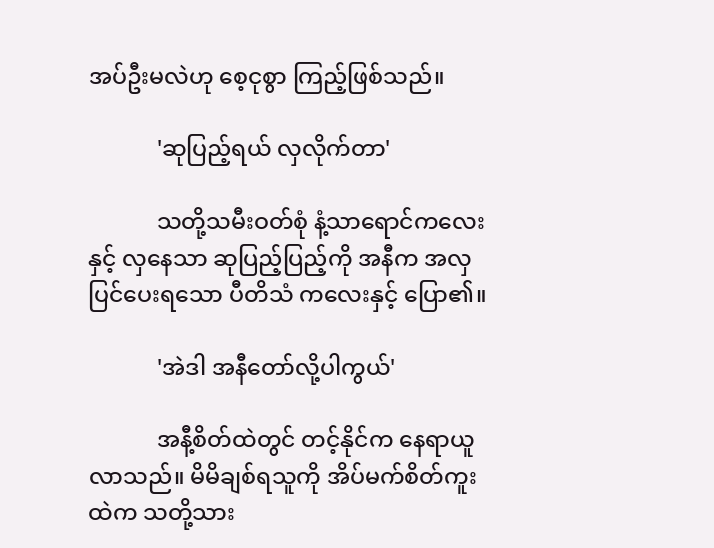အပ်ဦးမလဲဟု စေ့ငုစွာ ကြည့်ဖြစ်သည်။

            'ဆုပြည့်ရယ် လှလိုက်တာ'

            သတို့သမီးဝတ်စုံ နံ့သာရောင်ကလေးနှင့် လှနေသာ ဆုပြည့်ပြည့်ကို အနီက အလှပြင်ပေးရသော ပီတိသံ ကလေးနှင့် ပြော၏။

            'အဲဒါ အနီတော်လို့ပါကွယ်'

            အနီ့စိတ်ထဲတွင် တင့်နိုင်က နေရာယူလာသည်။ မိမိချစ်ရသူကို အိပ်မက်စိတ်ကူးထဲက သတို့သား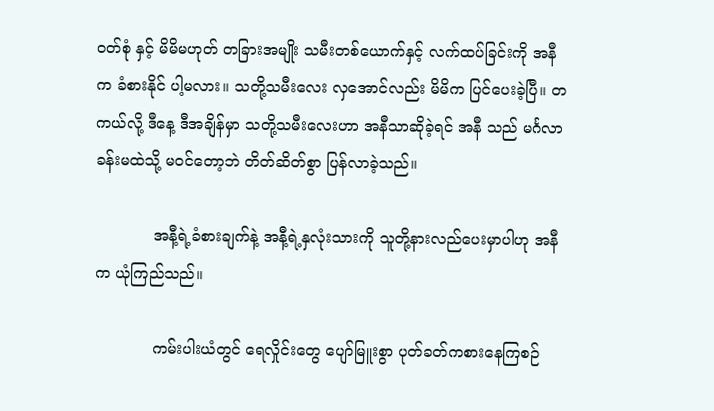ဝတ်စုံ နှင့် မိမိမဟုတ် တခြားအမျိုး သမီးတစ်ယောက်နှင့် လက်ထပ်ခြင်းကို အနီက ခံစားနိုင် ပါ့မလား။ သတို့သမီးလေး လှအောင်လည်း မိမိက ပြင်ပေးခဲ့ပြီ။ တကယ်လို့ ဒီနေ့ ဒီအချိန်မှာ သတို့သမီးလေးဟာ အနီသာဆိုခဲ့ရင် အနီ သည် မင်္ဂလာခန်းမထဲသို့ မဝင်တော့ဘဲ တိတ်ဆိတ်စွာ ပြန်လာခဲ့သည်။

            အနီ့ရဲ့ခံစားချက်နဲ့ အနီ့ရဲ့နှလုံးသားကို သူတို့နားလည်ပေးမှာပါဟု အနီက ယုံကြည်သည်။

            ကမ်းပါးယံတွင် ရေလှိုင်းတွေ ပျော်မြူးစွာ ပုတ်ခတ်ကစားနေကြစဉ်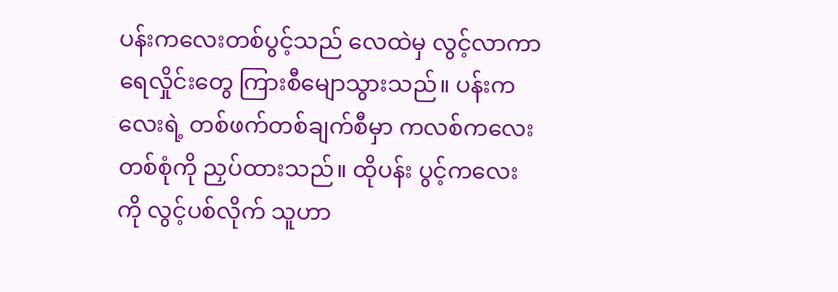ပန်းကလေးတစ်ပွင့်သည် လေထဲမှ လွင့်လာကာ ရေလှိုင်းတွေ ကြားစီမျောသွားသည်။ ပန်းကလေးရဲ့ တစ်ဖက်တစ်ချက်စီမှာ ကလစ်ကလေး တစ်စုံကို ညှပ်ထားသည်။ ထိုပန်း ပွင့်ကလေးကို လွင့်ပစ်လိုက် သူဟာ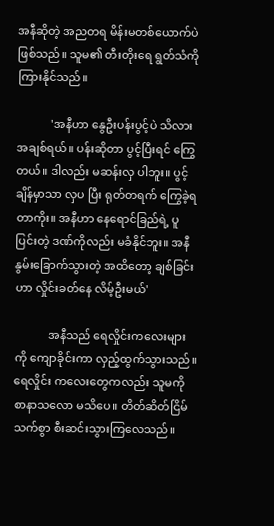အနီဆိုတဲ့ အညတရ မိန်းမတစ်ယောက်ပဲ ဖြစ်သည်။ သူမ၏ တီးတိုးရေ ရွတ်သံကို ကြားနိုင်သည်။

            'အနီဟာ နွေဦးပန်းပွင့်ပဲ သိလား အချစ်ရယ်။ ပန်းဆိုတာ ပွင့်ပြီးရင် ကြွေတယ်။ ဒါလည်း မဆန်းလှ ပါဘူး။ ပွင့်ချိန်မှာသာ လှပ ပြီး ရုတ်တရက် ကြွေခဲ့ရတာကိုး။ အနီဟာ နေရောင်ခြည်ရဲ့ ပူပြင်းတဲ့ ဒဏ်ကိုလည်း မခံနိုင်ဘူး။ အနီ နွမ်းခြောက်သွားတဲ့ အထိတော့ ချစ်ခြင်းဟာ လှိုင်းခတ်နေ လိမ့်ဦးမယ်'

            အနီသည် ရေလှိုင်းကလေးများကို ကျောခိုင်းကာ လှည့်ထွက်သွားသည်။ ရေလှိုင်း ကလေးတွေကလည်း သူမကို စာနာသလော မသိပေ။ တိတ်ဆိတ်ငြိမ်သက်စွာ စီးဆင်းသွားကြလေသည်။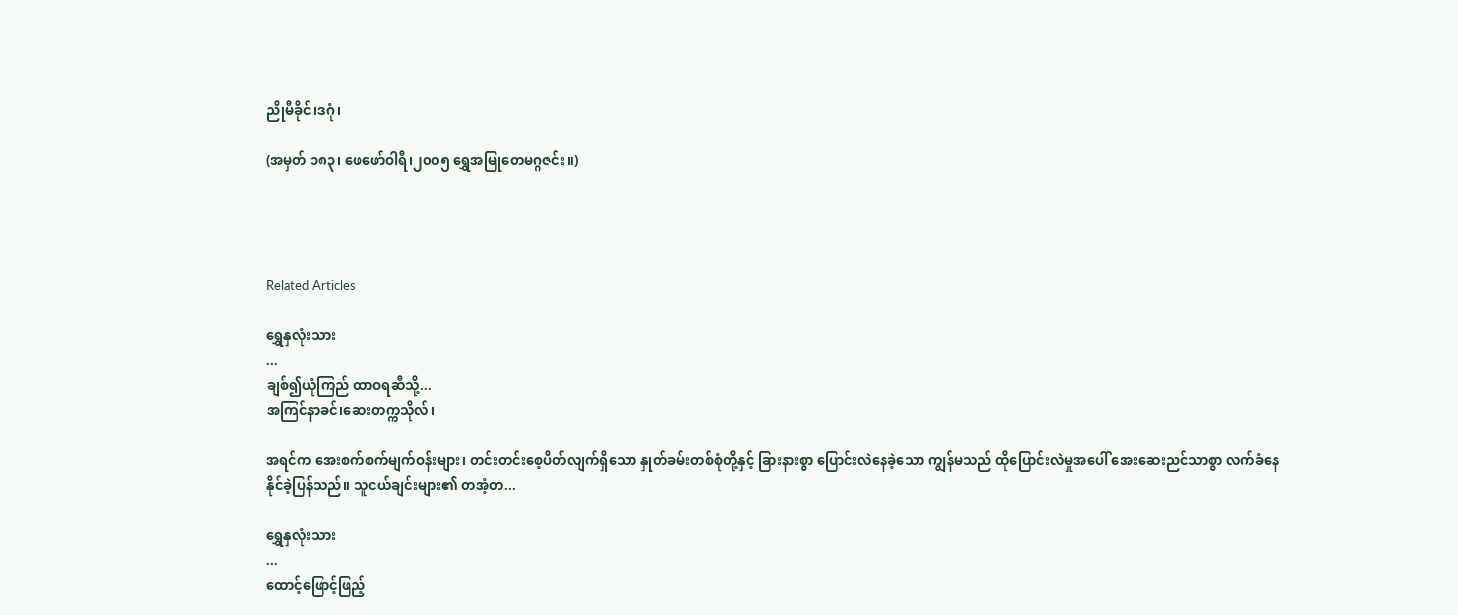ညိုမီခိုင်၊ဒဂုံ၊

(အမှတ် ၁၈၃၊ ဖေဖော်ဝါရီ၊၂၀၀၅ ရွှေအမြုတေမဂ္ဂဇင်း။)




Related Articles

ရွှေနှလုံးသား
...
ချစ်၍ယုံကြည် ထာဝရဆီသို့...
အကြင်နာခင်၊ဆေးတက္ကသိုလ်၊

အရင်က အေးစက်စက်မျက်ဝန်းများ၊ တင်းတင်းစေ့ပိတ်လျက်ရှိသော နှုတ်ခမ်းတစ်စုံတို့နှင့် ခြားနားစွာ ပြောင်းလဲနေခဲ့သော ကျွန်မသည် ထိုပြောင်းလဲမှုအပေါ် အေးဆေးညင်သာစွာ လက်ခံနေနိုင်ခဲ့ပြန်သည်။ သူငယ်ချင်းများ၏ တအံ့တ...

ရွှေနှလုံးသား
...
ထောင့်ဖြောင့်ဖြည့်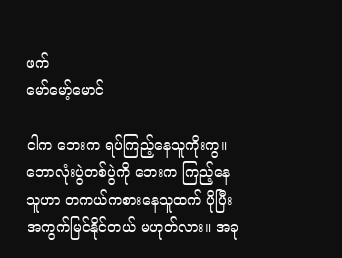ဖက်
မော်မော့်မောင်

ငါက ဘေးက ရပ်ကြည့်နေသူကိုးကွ။ ဘောလုံးပွဲတစ်ပွဲကို ဘေးက ကြည့်နေသူဟာ တကယ်ကစားနေသူထက် ပိုပြီး အကွက်မြင်နိုင်တယ် မဟုတ်လား။ အခု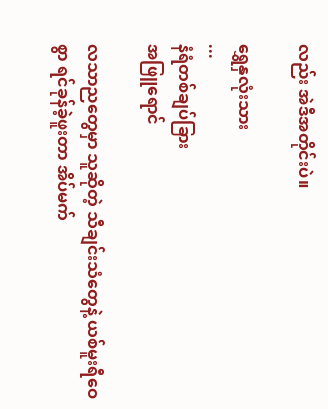လည်း အဲဒီအတိုင်းပဲ။

ရွှေနှလုံးသား
...
နံရံတစ်ချပ်ခြား
အဖြူရောင်

လသာညတွေမှာ သူဆိုတဲ့ သီချင်းသံတွေနဲ့ ယစ်မူးရီဝေစွာ ရင်ခုန်ခဲ့ဖူးတာ အိပ်မက်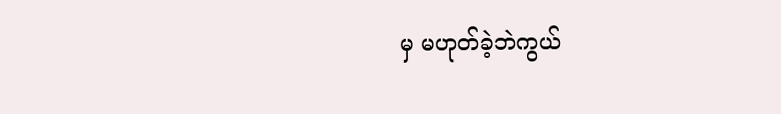မှ မဟုတ်ခဲ့ဘဲကွယ်